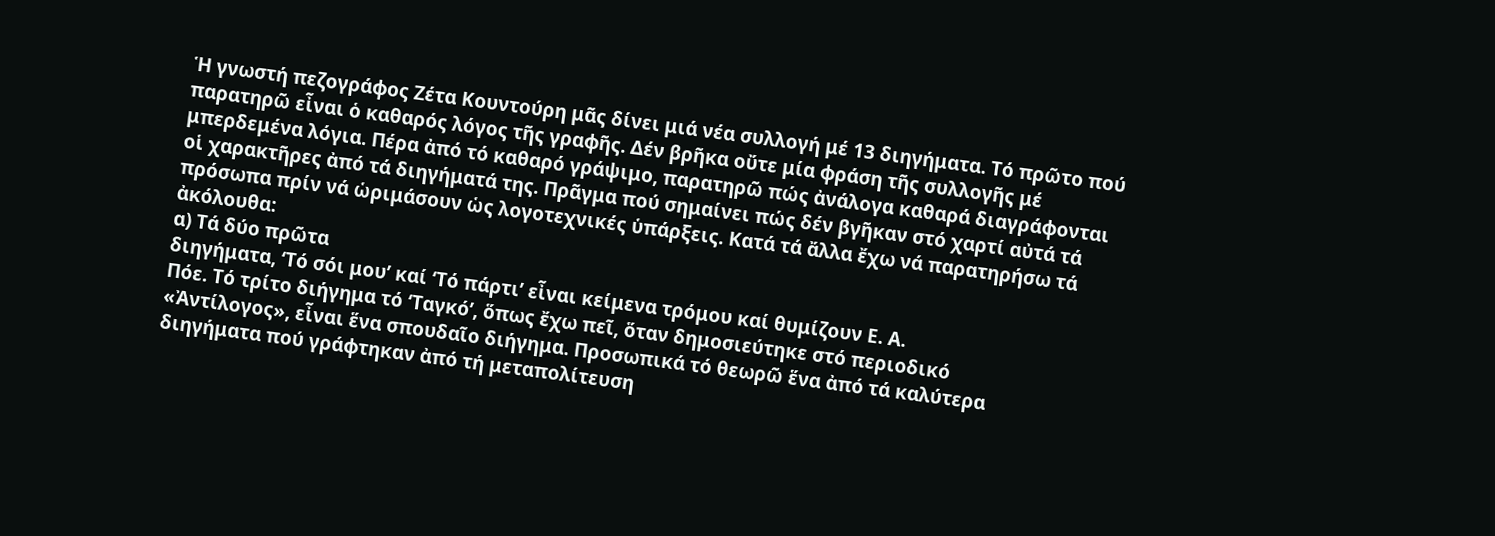Ἡ γνωστή πεζογράφος Ζέτα Κουντούρη μᾶς δίνει μιά νέα συλλογή μέ 13 διηγήματα. Τό πρῶτο πού παρατηρῶ εἶναι ὁ καθαρός λόγος τῆς γραφῆς. Δέν βρῆκα οὔτε μία φράση τῆς συλλογῆς μέ μπερδεμένα λόγια. Πέρα ἀπό τό καθαρό γράψιμο, παρατηρῶ πώς ἀνάλογα καθαρά διαγράφονται οἱ χαρακτῆρες ἀπό τά διηγήματά της. Πρᾶγμα πού σημαίνει πώς δέν βγῆκαν στό χαρτί αὐτά τά πρόσωπα πρίν νά ὡριμάσουν ὡς λογοτεχνικές ὑπάρξεις. Κατά τά ἄλλα ἔχω νά παρατηρήσω τά ἀκόλουθα:
α) Τά δύο πρῶτα
διηγήματα, ‘Τό σόι μου’ καί ‘Τό πάρτι’ εἶναι κείμενα τρόμου καί θυμίζουν Ε. Α.
Πόε. Τό τρίτο διήγημα τό ‘Ταγκό’, ὅπως ἔχω πεῖ, ὅταν δημοσιεύτηκε στό περιοδικό
«Ἀντίλογος», εἶναι ἕνα σπουδαῖο διήγημα. Προσωπικά τό θεωρῶ ἕνα ἀπό τά καλύτερα
διηγήματα πού γράφτηκαν ἀπό τή μεταπολίτευση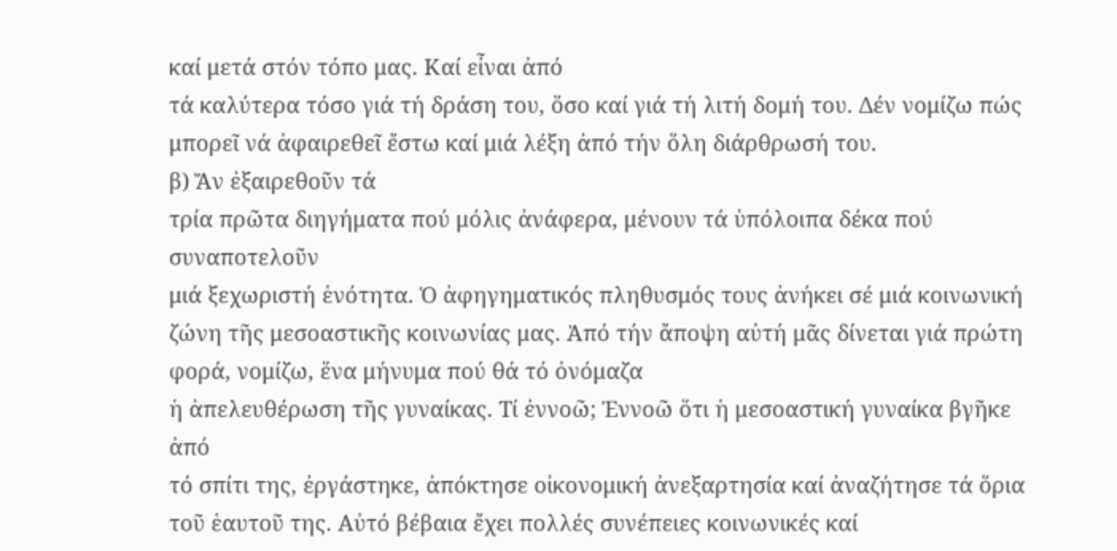καί μετά στόν τόπο μας. Καί εἶναι ἀπό
τά καλύτερα τόσο γιά τή δράση του, ὅσο καί γιά τή λιτή δομή του. Δέν νομίζω πώς
μπορεῖ νά ἀφαιρεθεῖ ἔστω καί μιά λέξη ἀπό τήν ὅλη διάρθρωσή του.
β) Ἄν ἐξαιρεθοῦν τά
τρία πρῶτα διηγήματα πού μόλις ἀνάφερα, μένουν τά ὑπόλοιπα δέκα πού συναποτελοῦν
μιά ξεχωριστή ἑνότητα. Ὁ ἀφηγηματικός πληθυσμός τους ἀνήκει σέ μιά κοινωνική
ζώνη τῆς μεσοαστικῆς κοινωνίας μας. Ἀπό τήν ἄποψη αὐτή μᾶς δίνεται γιά πρώτη
φορά, νομίζω, ἕνα μήνυμα πού θά τό ὀνόμαζα
ἡ ἀπελευθέρωση τῆς γυναίκας. Τί ἐννοῶ; Ἐννοῶ ὅτι ἡ μεσοαστική γυναίκα βγῆκε ἀπό
τό σπίτι της, ἐργάστηκε, ἀπόκτησε οἰκονομική ἀνεξαρτησία καί ἀναζήτησε τά ὅρια
τοῦ ἑαυτοῦ της. Αὐτό βέβαια ἔχει πολλές συνέπειες κοινωνικές καί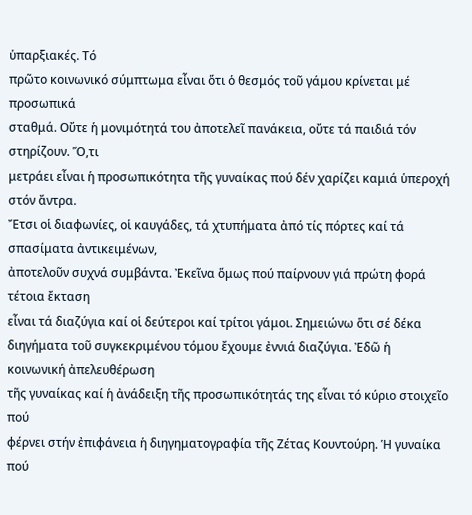ὑπαρξιακές. Τό
πρῶτο κοινωνικό σύμπτωμα εἶναι ὅτι ὁ θεσμός τοῦ γάμου κρίνεται μέ προσωπικά
σταθμά. Οὔτε ἡ μονιμότητά του ἀποτελεῖ πανάκεια, οὔτε τά παιδιά τόν στηρίζουν. Ὅ,τι
μετράει εἶναι ἡ προσωπικότητα τῆς γυναίκας πού δέν χαρίζει καμιά ὑπεροχή στόν ἄντρα.
Ἔτσι οἱ διαφωνίες, οἱ καυγάδες, τά χτυπήματα ἀπό τίς πόρτες καί τά σπασίματα ἀντικειμένων,
ἀποτελοῦν συχνά συμβάντα. Ἐκεῖνα ὅμως πού παίρνουν γιά πρώτη φορά τέτοια ἔκταση
εἶναι τά διαζύγια καί οἱ δεύτεροι καί τρίτοι γάμοι. Σημειώνω ὅτι σέ δέκα
διηγήματα τοῦ συγκεκριμένου τόμου ἔχουμε ἐννιά διαζύγια. Ἐδῶ ἡ κοινωνική ἀπελευθέρωση
τῆς γυναίκας καί ἡ ἀνάδειξη τῆς προσωπικότητάς της εἶναι τό κύριο στοιχεῖο πού
φέρνει στήν ἐπιφάνεια ἡ διηγηματογραφία τῆς Ζέτας Κουντούρη. Ἡ γυναίκα πού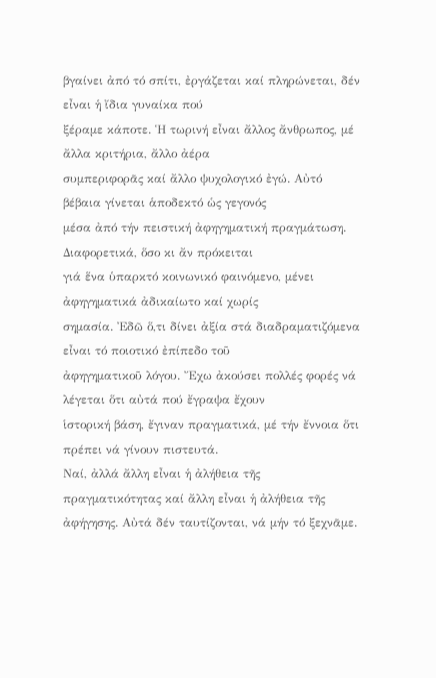βγαίνει ἀπό τό σπίτι, ἐργάζεται καί πληρώνεται, δέν εἶναι ἡ ἴδια γυναίκα πού
ξέραμε κάποτε. Ἡ τωρινή εἶναι ἄλλος ἄνθρωπος, μέ ἄλλα κριτήρια, ἄλλο ἀέρα
συμπεριφορᾶς καί ἄλλο ψυχολογικό ἐγώ. Αὐτό βέβαια γίνεται ἁποδεκτό ὡς γεγονός
μέσα ἀπό τήν πειστική ἀφηγηματική πραγμάτωση. Διαφορετικά, ὅσο κι ἄν πρόκειται
γιά ἕνα ὑπαρκτό κοινωνικό φαινόμενο, μένει ἀφηγηματικά ἀδικαίωτο καί χωρίς
σημασία. Ἐδῶ ὅ,τι δίνει ἀξία στά διαδραματιζόμενα εἶναι τό ποιοτικό ἐπίπεδο τοῦ
ἀφηγηματικοῦ λόγου. Ἔχω ἀκούσει πολλές φορές νά λέγεται ὅτι αὐτά πού ἔγραψα ἔχουν
ἱστορική βάση, ἔγιναν πραγματικά, μέ τήν ἔννοια ὅτι πρέπει νά γίνουν πιστευτά.
Ναί, ἀλλά ἄλλη εἶναι ἡ ἀλήθεια τῆς πραγματικότητας καί ἄλλη εἶναι ἡ ἀλήθεια τῆς
ἀφήγησης. Αὐτά δέν ταυτίζονται, νά μήν τό ξεχνᾶμε.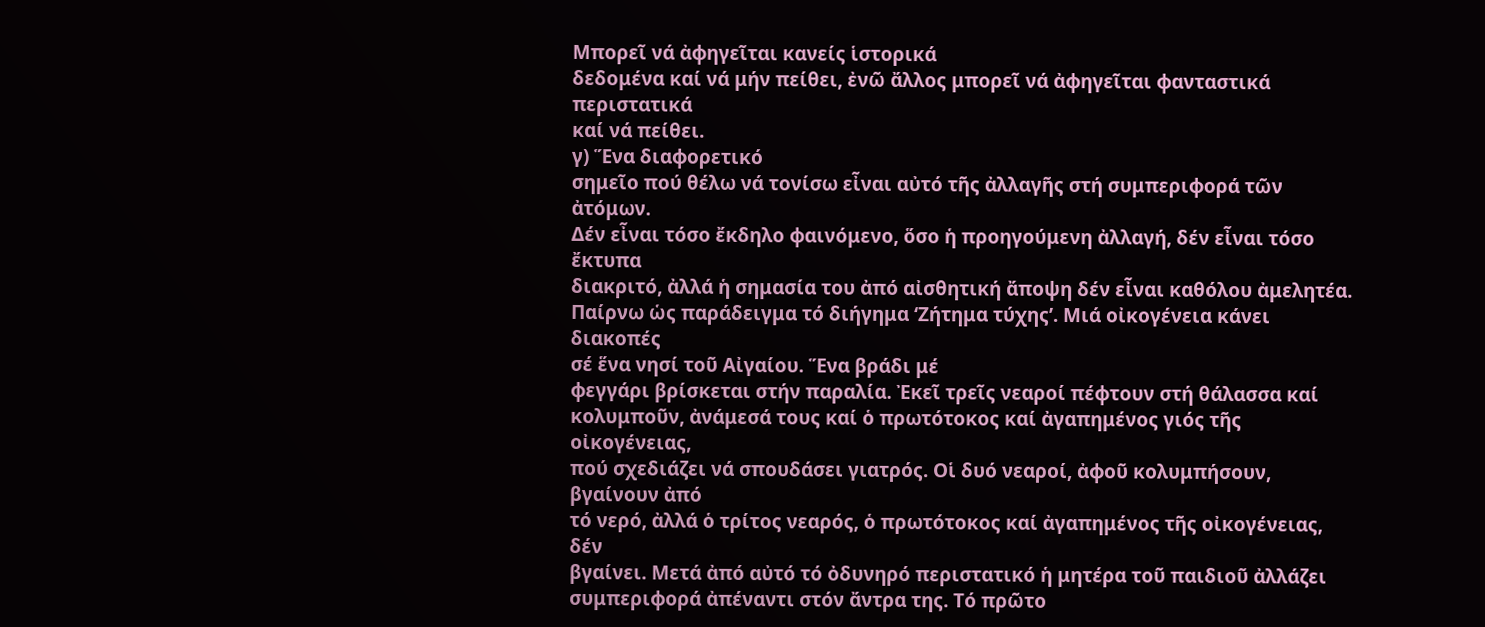Μπορεῖ νά ἀφηγεῖται κανείς ἱστορικά
δεδομένα καί νά μήν πείθει, ἐνῶ ἄλλος μπορεῖ νά ἀφηγεῖται φανταστικά περιστατικά
καί νά πείθει.
γ) Ἕνα διαφορετικό
σημεῖο πού θέλω νά τονίσω εἶναι αὐτό τῆς ἀλλαγῆς στή συμπεριφορά τῶν ἀτόμων.
Δέν εἶναι τόσο ἔκδηλο φαινόμενο, ὅσο ἡ προηγούμενη ἀλλαγή, δέν εἶναι τόσο ἔκτυπα
διακριτό, ἀλλά ἡ σημασία του ἀπό αἰσθητική ἄποψη δέν εἶναι καθόλου ἀμελητέα.
Παίρνω ὡς παράδειγμα τό διήγημα ‘Ζήτημα τύχης’. Μιά οἰκογένεια κάνει διακοπές
σέ ἕνα νησί τοῦ Αἰγαίου. Ἕνα βράδι μέ
φεγγάρι βρίσκεται στήν παραλία. Ἐκεῖ τρεῖς νεαροί πέφτουν στή θάλασσα καί
κολυμποῦν, ἀνάμεσά τους καί ὁ πρωτότοκος καί ἀγαπημένος γιός τῆς οἰκογένειας,
πού σχεδιάζει νά σπουδάσει γιατρός. Οἱ δυό νεαροί, ἀφοῦ κολυμπήσουν, βγαίνουν ἀπό
τό νερό, ἀλλά ὁ τρίτος νεαρός, ὁ πρωτότοκος καί ἀγαπημένος τῆς οἰκογένειας, δέν
βγαίνει. Μετά ἀπό αὐτό τό ὀδυνηρό περιστατικό ἡ μητέρα τοῦ παιδιοῦ ἀλλάζει
συμπεριφορά ἀπέναντι στόν ἄντρα της. Τό πρῶτο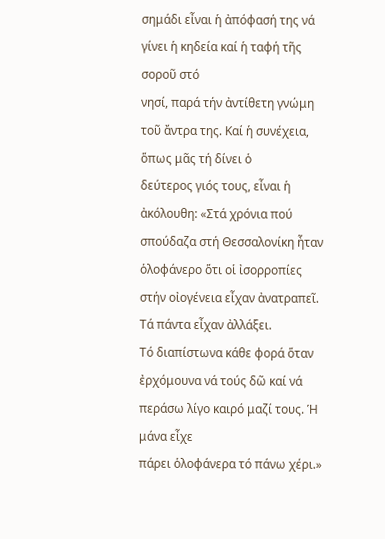σημάδι εἶναι ἡ ἀπόφασή της νά
γίνει ἡ κηδεία καί ἡ ταφή τῆς σοροῦ στό
νησί, παρά τήν ἀντίθετη γνώμη τοῦ ἄντρα της. Καί ἡ συνέχεια, ὅπως μᾶς τή δίνει ὁ
δεύτερος γιός τους, εἶναι ἡ ἀκόλουθη: «Στά χρόνια πού σπούδαζα στή Θεσσαλονίκη ἦταν
ὁλοφάνερο ὅτι οἱ ἰσορροπίες στήν οἰογένεια εἶχαν ἀνατραπεῖ. Τά πάντα εἶχαν ἀλλάξει.
Τό διαπίστωνα κάθε φορά ὅταν ἐρχόμουνα νά τούς δῶ καί νά περάσω λίγο καιρό μαζί τους. Ἡ μάνα εἶχε
πάρει ὁλοφάνερα τό πάνω χέρι.»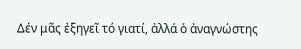Δέν μᾶς ἐξηγεῖ τό γιατί, ἀλλά ὁ ἀναγνώστης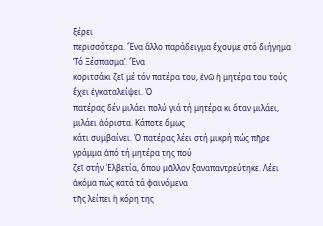ξέρει
περισσότερα. Ἔνα ἄλλο παράδειγμα ἔχουμε στό διήγημα ‘Τό Ξέσπασμα’. Ἕνα
κοριτσάκι ζεῖ μέ τόν πατέρα του, ἐνῶ ἡ μητέρα του τούς ἔχει ἐγκαταλείψει. Ὁ
πατέρας δέν μιλάει πολύ γιά τή μητέρα κι ὅταν μιλάει, μιλάει ἀόριστα. Κάποτε ὅμως
κάτι συμβαίνει. Ὁ πατέρας λέει στή μικρή πώς πῆρε γράμμα ἀπό τή μητέρα της πού
ζεῖ στήν Ἑλβετία, ὅπου μᾶλλον ξαναπαντρεύτηκε. Λέει ἀκόμα πώς κατά τά φαινόμενα
τῆς λείπει ἡ κόρη της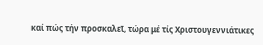καί πώς τήν προσκαλεῖ, τώρα μέ τίς Χριστουγεννιάτικες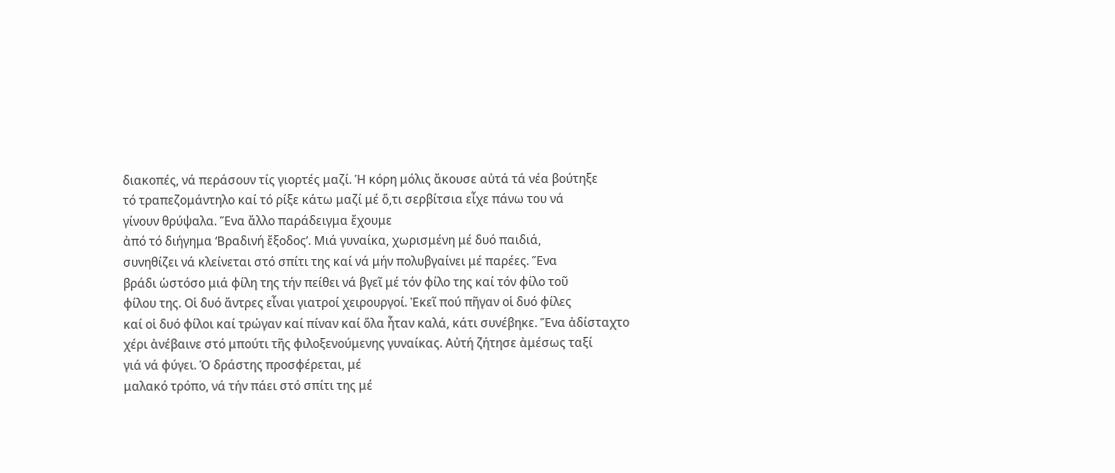διακοπές, νά περάσουν τίς γιορτές μαζί. Ἡ κόρη μόλις ἄκουσε αὐτά τά νέα βούτηξε
τό τραπεζομάντηλο καί τό ρίξε κάτω μαζί μέ ὅ,τι σερβίτσια εἶχε πάνω του νά
γίνουν θρύψαλα. Ἕνα ἄλλο παράδειγμα ἔχουμε
ἀπό τό διήγημα ‘Βραδινή ἔξοδος’. Μιά γυναίκα, χωρισμένη μέ δυό παιδιά,
συνηθίζει νά κλείνεται στό σπίτι της καί νά μήν πολυβγαίνει μέ παρέες. Ἕνα
βράδι ὡστόσο μιά φίλη της τήν πείθει νά βγεῖ μέ τόν φίλο της καί τόν φίλο τοῦ
φίλου της. Οἱ δυό ἄντρες εἶναι γιατροί χειρουργοί. Ἐκεῖ πού πῆγαν οἱ δυό φίλες
καί οἱ δυό φίλοι καί τρώγαν καί πίναν καί ὅλα ἦταν καλά, κάτι συνέβηκε. Ἕνα ἀδίσταχτο
χέρι ἀνέβαινε στό μπούτι τῆς φιλοξενούμενης γυναίκας. Αὐτή ζήτησε ἀμέσως ταξί
γιά νά φύγει. Ὁ δράστης προσφέρεται, μέ
μαλακό τρόπο, νά τήν πάει στό σπίτι της μέ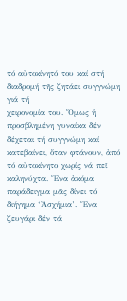τό αὐτοκίνητό του καί στή
διαδρομή τῆς ζητάει συγγνώμη γιά τή
χειρονομία του. Ὅμως ἡ προσβλημένη γυναίκα δέν δέχεται τή συγγνώμη καί
κατεβαίνει, ὅταν φτάνουν, ἀπό τό αὐτοκίνητο χωρίς νά πεῖ καληνύχτα. Ἕνα ἀκόμα
παράδειγμα μᾶς δίνει τό διήγημα ‘Ἀσχήμια’. Ἕνα ζευγάρι δέν τά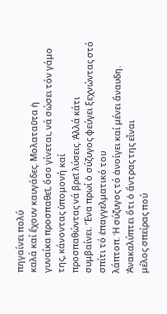πηγαίνει πολύ
καλά καί ἔχουν καυγάδες. Μολαταῦτα ἡ
γυναίκα προσπαθεῖ, ὅσο γίνεται, νά σώσει τόν γάμο της, κάνοντας ὑπομονή καί
προσπαθώντας νά βρεῖ λύσεις. Ἀλλά κάτι
συμβαίνει. Ἕνα πρωί ὁ σύζυγος φεύγει ξεχνώντας στό σπίτι τό ἐπαγγελματικό του
λάπτοπ. Ἡ σύζυγος τό ἀνοίγει καί μένει ἄναυδη. Ἀνακαλύπτει ὅτι ὁ ἄντρας της εἶναι
μέλος σπείρας πού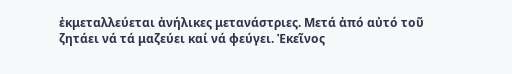ἐκμεταλλεύεται ἀνήλικες μετανάστριες. Μετά ἀπό αὐτό τοῦ
ζητάει νά τά μαζεύει καί νά φεύγει. Ἐκεῖνος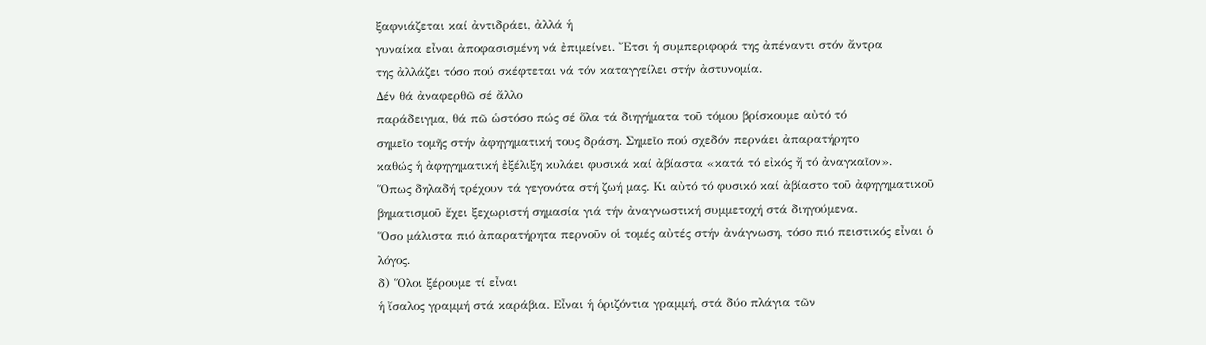ξαφνιάζεται καί ἀντιδράει, ἀλλά ἡ
γυναίκα εἶναι ἀποφασισμένη νά ἐπιμείνει. Ἔτσι ἡ συμπεριφορά της ἀπέναντι στόν ἄντρα
της ἀλλάζει τόσο πού σκέφτεται νά τόν καταγγείλει στήν ἀστυνομία.
Δέν θά ἀναφερθῶ σέ ἄλλο
παράδειγμα, θά πῶ ὡστόσο πώς σέ ὅλα τά διηγήματα τοῦ τόμου βρίσκουμε αὐτό τό
σημεῖο τομῆς στήν ἀφηγηματική τους δράση. Σημεῖο πού σχεδόν περνάει ἀπαρατήρητο
καθώς ἡ ἀφηγηματική ἐξέλιξη κυλάει φυσικά καί ἀβίαστα «κατά τό εἰκός ἤ τό ἀναγκαῖον».
Ὅπως δηλαδή τρέχουν τά γεγονότα στή ζωή μας. Κι αὐτό τό φυσικό καί ἀβίαστο τοῦ ἀφηγηματικοῦ
βηματισμοῦ ἔχει ξεχωριστή σημασία γιά τήν ἀναγνωστική συμμετοχή στά διηγούμενα.
Ὅσο μάλιστα πιό ἀπαρατήρητα περνοῦν οἱ τομές αὐτές στήν ἀνάγνωση, τόσο πιό πειστικός εἶναι ὁ
λόγος.
δ) Ὅλοι ξέρουμε τί εἶναι
ἡ ἴσαλος γραμμή στά καράβια. Εἶναι ἡ ὁριζόντια γραμμή, στά δύο πλάγια τῶν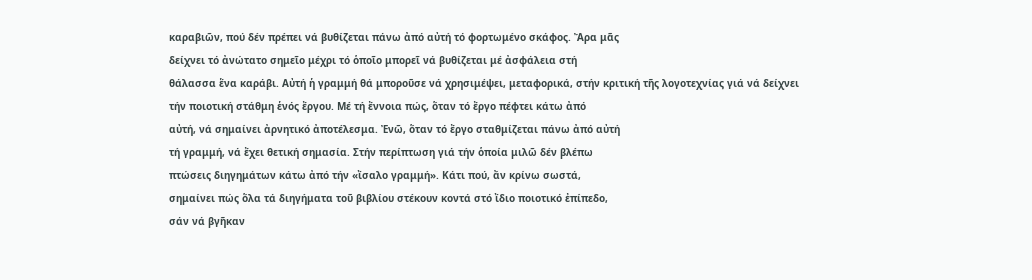καραβιῶν, πού δέν πρέπει νά βυθίζεται πάνω ἀπό αὐτή τό φορτωμένο σκάφος. Ἄρα μᾶς
δείχνει τό ἀνώτατο σημεῖο μέχρι τό ὁποῖο μπορεῖ νά βυθίζεται μέ ἀσφάλεια στή
θάλασσα ἕνα καράβι. Αὐτή ἡ γραμμή θά μποροῦσε νά χρησιμέψει, μεταφορικά, στήν κριτική τῆς λογοτεχνίας γιά νά δείχνει
τήν ποιοτική στάθμη ἑνός ἔργου. Μέ τή ἔννοια πώς, ὅταν τό ἔργο πέφτει κάτω ἀπό
αὐτή, νά σημαίνει ἀρνητικό ἀποτέλεσμα. Ἐνῶ, ὅταν τό ἔργο σταθμίζεται πάνω ἀπό αὐτή
τή γραμμή, νά ἔχει θετική σημασία. Στήν περίπτωση γιά τήν ὁποία μιλῶ δέν βλέπω
πτώσεις διηγημάτων κάτω ἀπό τήν «ἴσαλο γραμμή». Κάτι πού, ἄν κρίνω σωστά,
σημαίνει πώς ὅλα τά διηγήματα τοῦ βιβλίου στέκουν κοντά στό ἴδιο ποιοτικό ἐπίπεδο,
σάν νά βγῆκαν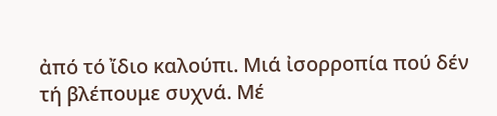ἀπό τό ἴδιο καλούπι. Μιά ἰσορροπία πού δέν τή βλέπουμε συχνά. Μέ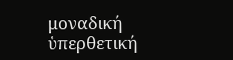μοναδική ὑπερθετική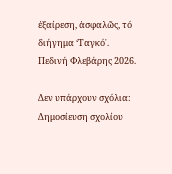ἐξαίρεση, ἀσφαλῶς, τό διήγημα ‘Ταγκό᾿.
Πεδινή Φλεβάρης 2026.

Δεν υπάρχουν σχόλια:
Δημοσίευση σχολίου